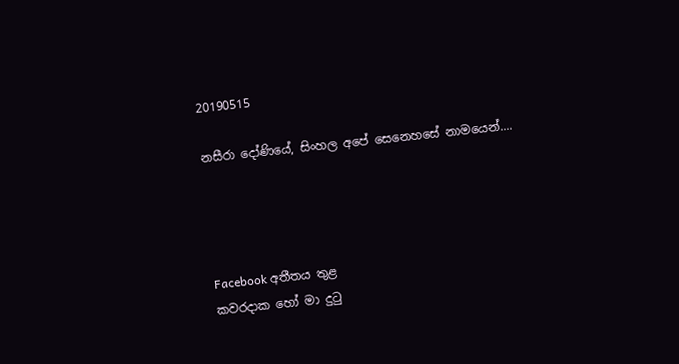20190515

නසීරා දෝණියේ, සිංහල අපේ සෙනෙහසේ නාමයෙන්....




Facebook අතීතය තුළ
කවරදාක හෝ මා දුටු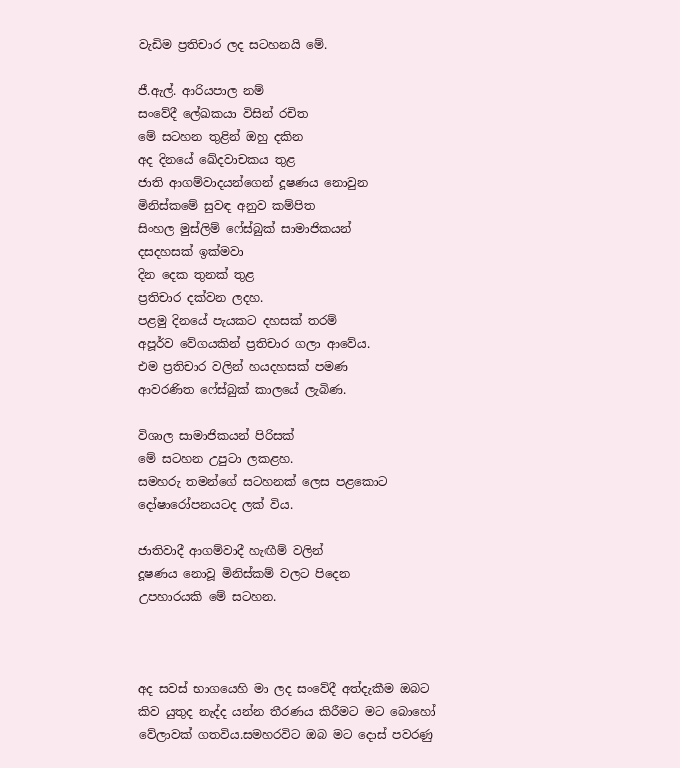වැඩිම ප්‍රතිචාර ලද සටහනයි මේ.

ජී.ඇල්. ආරියපාල නම්
සංවේදී ලේඛකයා විසින් රචිත
මේ සටහන තුළින් ඔහු දකින
අද දිනයේ ඛේදවාචකය තුළ
ජාති ආගම්වාදයන්ගෙන් දූෂණය නොවුන
මිනිස්කමේ සුවඳ අනුව කම්පිත
සිංහල මුස්ලිම් ෆේස්බුක් සාමාජිකයන්
දසදහසක් ඉක්මවා
දින දෙක තුනක් තුළ
ප්‍රතිචාර දක්වන ලදහ.
පළමු දිනයේ පැයකට දහසක් තරම්
අපූර්ව වේගයකින් ප්‍රතිචාර ගලා ආවේය.
එම ප්‍රතිචාර වලින් හයදහසක් පමණ
ආවරණිත ෆේස්බුක් කාලයේ ලැබිණ.

විශාල සාමාජිකයන් පිරිසක්
මේ සටහන උපුටා ලකළහ.
සමහරු තමන්ගේ සටහනක් ලෙස පළකොට
දෝෂාරෝපනයටද ලක් විය.

ජාතිවාදී ආගම්වාදී හැඟීම් වලින්
දූෂණය නොවූ මිනිස්කම් වලට පිදෙන
උපහාරයකි මේ සටහන.



අද සවස් භාගයෙහි මා ලද සංවේදී අත්දැකීම ඔබට කිව යුතුද නැද්ද යන්න තීරණය කිරීමට මට බොහෝ වේලාවක් ගතවිය.සමහරවිට ඔබ මට දොස් පවරණු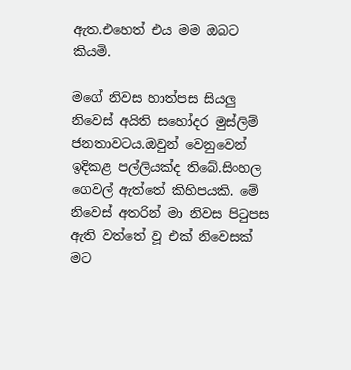ඇත.එහෙත් එය මම ඔබට කියමි.

මගේ නිවස හාත්පස සියලු නිවෙස් අයිති සහෝදර මුස්ලිම් ජනතාවටය.ඔවුන් වෙනුවෙන් ඉදිකළ පල්ලියක්ද තිබේ.සිංහල ගෙවල් ඇත්තේ කිහිපයකි. මේ නිවෙස් අතරින් මා නිවස පිටුපස ඇති වත්තේ වූ එක් නිවෙසක් මට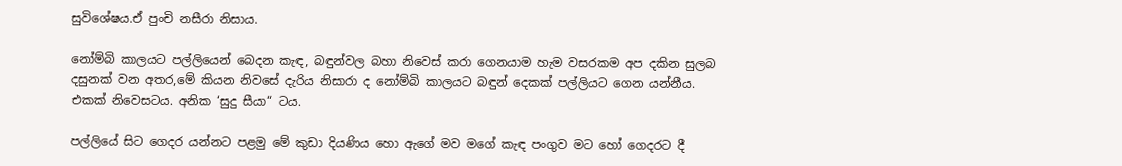සුවිශේෂය.ඒ පුංචි නසීරා නිසාය.

නෝම්බි කාලයට පල්ලියෙන් බෙදන කැඳ, බඳුන්වල බහා නිවෙස් කරා ගෙනයාම හැම වසරකම අප දකින සුලබ දසුනක් වන අතර,මේ කියන නිවසේ දැරිය නිසාරා ද නෝම්බි කාලයට බඳුන් දෙකක් පල්ලියට ගෙන යන්නීය. එකක් නිවෙසටය. අනික ‘සුදු සීයා“ ටය.

පල්ලියේ සිට ගෙදර යන්නට පළමු මේ කුඩා දියණිය හො ඇගේ මව මගේ කැඳ පංගුව මට හෝ ගෙදරට දී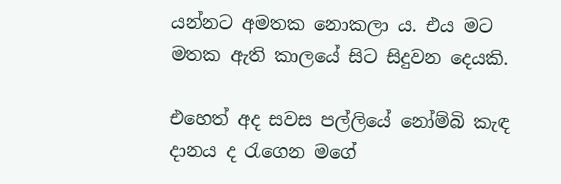යන්නට අමතක නොකලා ය. එය මට මතක ඇති කාලයේ සිට සිදුවන දෙයකි.

එහෙත් අද සවස පල්ලියේ නෝම්බි කැඳ දානය ද රැගෙන මගේ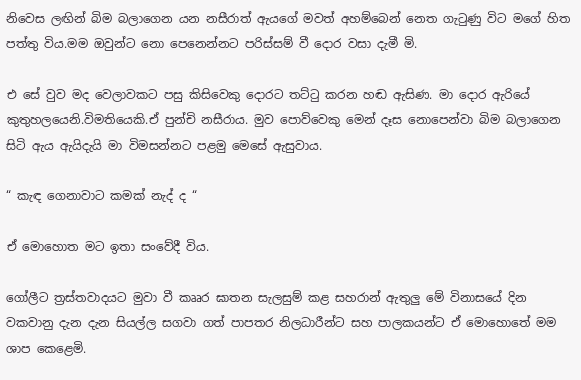නිවෙස ලඟින් බිම බලාගෙන යන නසීරාත් ඇයගේ මවත් අහම්බෙන් නෙත ගැටුණු විට මගේ හිත පත්තු විය.මම ඔවුන්ට නො පෙනෙන්නට පරිස්සම් වී දොර වසා දැමී මි.

එ සේ වුව මද වෙලාවකට පසු කිසිවෙකු දොරට තට්ටු කරන හඬ ඇසිණ. මා දොර ඇරියේ කුතුහලයෙනි.විමතියෙකි.ඒ පුන්චි නසීරාය. මුව පොව්වෙකු මෙන් දෑස නොපෙන්වා බිම බලාගෙන සිටි ඇය ඇයිදැයි මා විමසන්නට පළමු මෙසේ ඇසුවාය.

“ කැඳ ගෙනාවාට කමක් නැද් ද “

ඒ මොහොත මට ඉතා සංවේදී විය.

ගෝලීට ත්‍රස්තවාදයට මුවා වී කෲර ඝාතන සැලසුම් කළ සහරාන් ඇතුලු මේ විනාසයේ දින වකවානු දැන දැන සියල්ල සගවා ගත් පාපතර නිලධාරීන්ට සහ පාලකයන්ට ඒ මොහොතේ මම ශාප කෙළෙමි.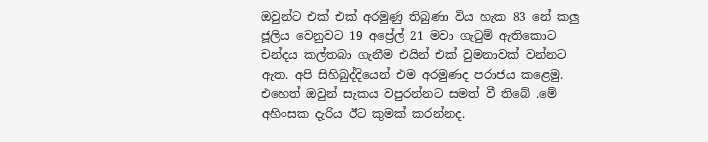ඔවුන්ට එක් එක් අරමුණු තිබුණා විය හැක 83 නේ කලු ජූලිය වෙනුවට 19 අප්‍රේල් 21 මවා ගැටුම් ඇතිකොට චන්දය කල්තබා ගැනීම එයින් එක් වුමනාවක් වන්නට ඇත. අපි සිහිබුද්දියෙන් එම අරමුණද පරාජය කළෙමු. එහෙත් ඔවුන් සැකය වපුරන්නට සමත් වී තිබේ .මේ අහිංසක දැරිය ඊට කුමක් කරන්නද.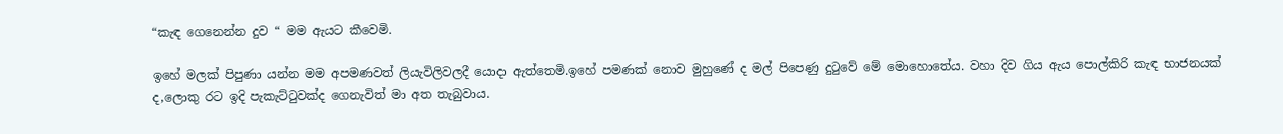“කැඳ ගෙනෙන්න දුව “ මම ඇයට කීවෙමි.

ඉහේ මලක් පිපුණා යන්න මම අපමණවත් ලියැවිලිවලදී යොදා ඇත්තෙමි.ඉහේ පමණක් නොව මුහුණේ ද මල් පිපෙණු දුටුවේ මේ මොහොතේය. වහා දිව ගිය ඇය පොල්කිරි කැඳ භාජනයක් ද,ලොකු රට ඉදි පැකැට්ටුවක්ද ගෙනැවිත් මා අත තැබුවාය.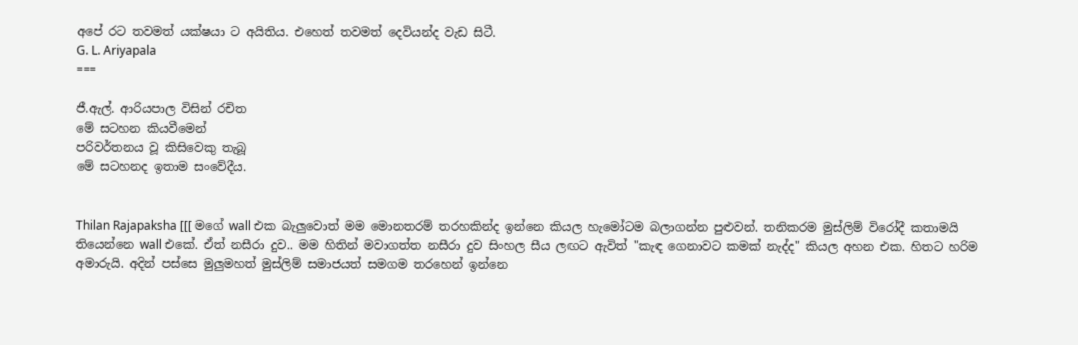අපේ රට තවමත් යක්ෂයා ට අයිතිය. එහෙත් තවමත් දෙවියන්ද වැඩ සිටී.
G. L. Ariyapala
===

ජී.ඇල්. ආරියපාල විසින් රචිත
මේ සටහන කියවීමෙන්
පරිවර්තනය වූ කිසිවෙකු තැබූ
මේ සටහනද ඉතාම සංවේදීය.


Thilan Rajapaksha [[[ මගේ wall එක බැලුවොත් මම මොනතරම් තරහකින්ද ඉන්නෙ කියල හැමෝටම බලාගන්න පුළුවන්. තනිකරම මුස්ලිම් විරෝදී කතාමයි තියෙන්නෙ wall එකේ. ඒත් නසීරා දුව.. මම හිතින් මවාගත්ත නසීරා දුව සිංහල සීය ලඟට ඇවිත් "කැඳ ගෙනාවට කමක් නැද්ද" කියල අහන එක. හිතට හරිම අමාරුයි. අදින් පස්සෙ මුලුමහත් මුස්ලිම් සමාජයත් සමගම තරහෙන් ඉන්නෙ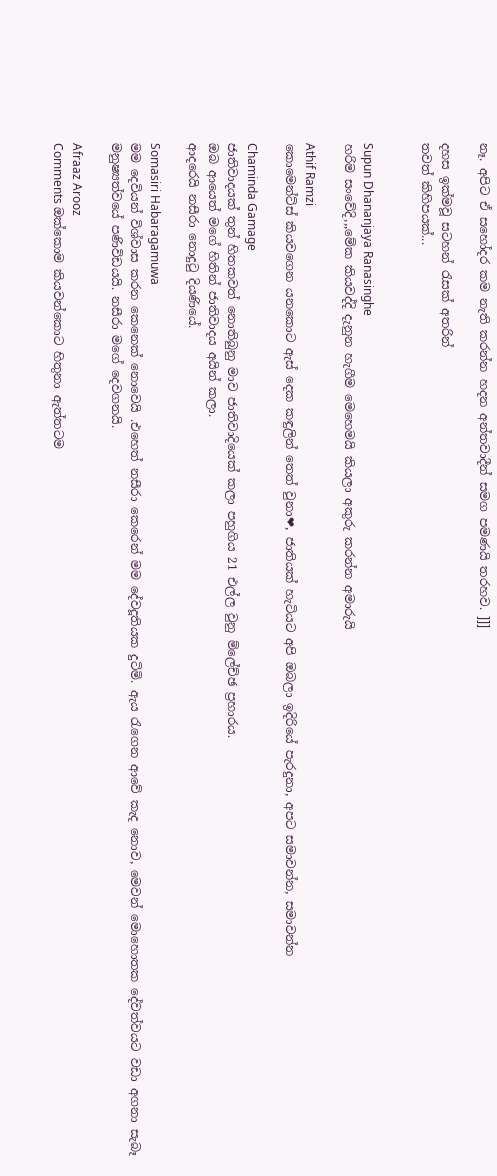නෑ. අපිට ඒ සහෝදර කම නැති කරන්න හදන අන්තවාදීන් සමග පමණයි තරහව. ]]]

දහස ඉක්මවූ සටහන් රැසක් අතරින්
තවත් කිහිපයක්...


Supun Dhananjaya Ranasinghe
හරිම සංවේදි,,,මේක කියවද්දි දැනුන හැගීම මෙහෙමයි කියලා අකුරු කරන්න අමාරුයි

Athif Ramzi
කොමෙන්ට්ස් කියවගෙන යනකොට ඇස් දෙක කඳුලින් තෙත් වුනා❤, ජාතියක් හැටියට අපි ඔබලා ඉදිරියේ පැරදුනා, අපට සමාවන්න, සමාවන්න

Chaminda Gamage
ජාතිවාදයක් තුන් හිතකවත් නොතිබුනු මාව ජාතිවාදියෙක් කලා පහුගිය 21 එල්ල වුනු ම්ලේච්ඡ ප්‍රහාරය.
ඔබ ආයෙත් මගේ හිතින් ජාතිවාදය අයින් කලා.
ආදරෙයි නසීරා නොදුටු දියණියේ.

Somasiri Habaragamuwa
මම දෙවියන් විශ්වාස කරන කෙනෙක් නොවෙයි .එහෙත් නසීරා කෙරෙන් මම දේවදූතියක දුටිමි. ඇය රැගෙන ආවේ කැද නොව, මෙවන් මොහොතක දේවත්වයට වඩා අගනා සැබෑ මනුෂ්‍යත්වයේ පණිවිඩයයි. නසීරා මගේ දෙවගනයි.

Afraaz Arooz
Comments ඔක්කොම කියවන්කොට හිතුනා ඇත්තටම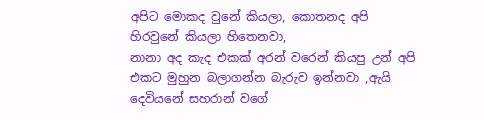අපිට මොකද වුනේ කියලා, කොතනද අපි හිරවුනේ කියලා හිතෙනවා,
නානා අද කැද එකක් අරන් වරෙන් කියපු උන් අපි එකට මුහුන බලාගන්න බැරුව ඉන්නවා ,ඇයි දෙවියනේ සහරාන් වගේ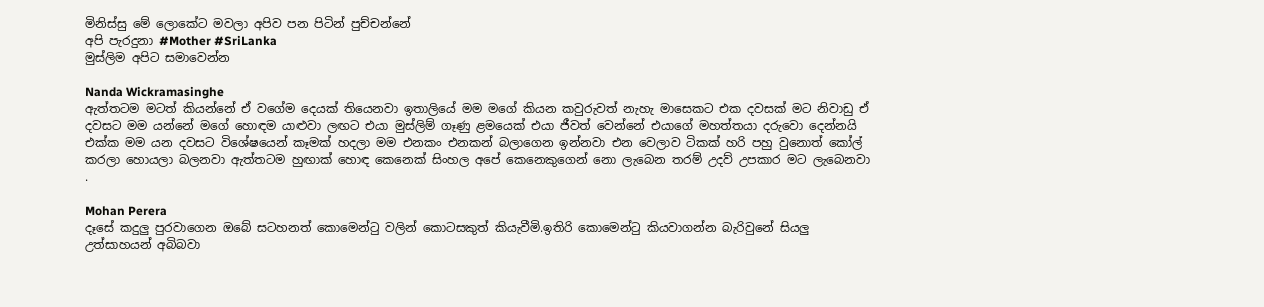මිනිස්සු මේ ලොකේට මවලා අපිව පන පිටින් පුච්චන්නේ
අපි පැරදුනා #Mother #SriLanka
මුස්ලිම අපිට සමාවෙන්න

Nanda Wickramasinghe
ඇත්තටම මටත් කියන්නේ ඒ වගේම දෙයක් තියෙනවා ඉතාලියේ මම මගේ කියන කවුරුවත් නැහැ මාසෙකට එක දවසක් මට නිවාඩු ඒ දවසට මම යන්නේ මගේ හොඳම යාළුවා ලඟට එයා මුස්ලිම් ගෑණු ළමයෙක් එයා ජීවත් වෙන්නේ එයාගේ මහත්තයා දරුවො දෙන්නයි එක්ක මම යන දවසට විශේෂයෙන් කෑමක් හදලා මම එනකං එනකන් බලාගෙන ඉන්නවා එන වෙලාව ටිකක් හරි පහු වුනොත් කෝල් කරලා හොයලා බලනවා ඇත්තටම හුඟාක් හොඳ කෙනෙක් සිංහල අපේ කෙනෙකුගෙන් නො ලැබෙන තරම් උදව් උපකාර මට ලැබෙනවා .

Mohan Perera
දෑසේ කදුලු පුරවාගෙන ඔබේ සටහනත් කොමෙන්ටු වලින් කොටසකුත් කියැවීමි.ඉතිරි කොමෙන්ටු කියවාගන්න බැරිවුනේ සියලු උත්සාහයන් අබිබවා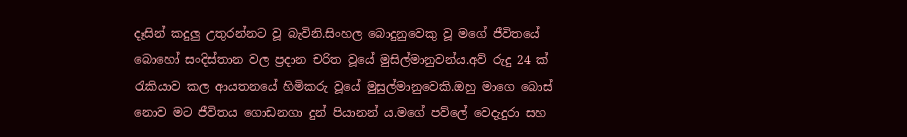දෑසින් කදුලු උතුරන්නට වූ බැවිනි.සිංහල බොදුනුවෙකු වූ මගේ ජීවිතයේ බොහෝ සංදිස්තාන වල ප්‍රදාන චරිත වූයේ මුසිල්මානුවන්ය.අව් රුදු 24 ක් රැකියාව කල ආයතනයේ හිමිකරු වූයේ මුසුල්මානුවෙකි.ඔහු මාගෙ බොස් නොව මට ජීවිතය ගොඩනගා දුන් පියානන් ය.මගේ පව්ලේ වෙදැදුරා සහ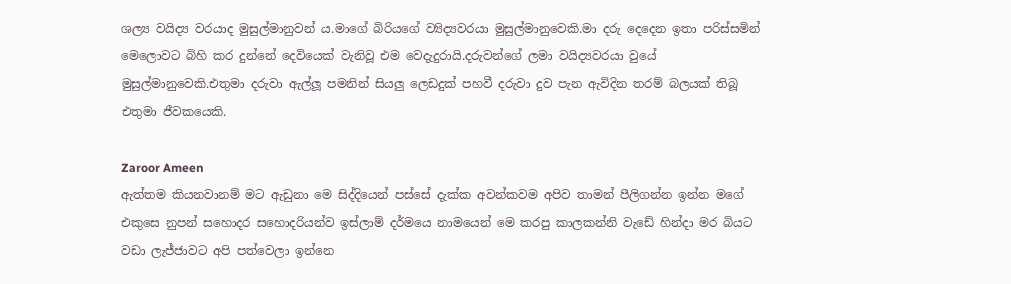ශල්‍ය වයිද්‍ය වරයාද මුසුල්මානුවන්‍ ය.මාගේ බිරියගේ ව්‍යිද්‍යවරයා මුසුල්මානුවෙකි.මා දරු දෙදෙන ඉතා පරිස්සමින් මෙලොවට බිහි කර දුන්නේ දෙවියෙක් වැනිවූ එම වෙදැදුරායි.දරුවන්ගේ ලමා වයිද්‍යවරයා වුයේ මුසුල්මානුවෙකි.එතුමා දරුවා ඇල්ලූ පමනින් සියලු ලෙඩදුක් පහවී දරුවා දුව පැන ඇවිදින තරම් බලයක් තිබූ එතුමා ජීවකයෙකි.

Zaroor Ameen
ඇත්තම කියනවානම් මට ඇඩුනා මෙ සිද්දියෙන් පස්සේ දැක්ක අවන්කවම අපිව තාමන් පීලිගන්න ඉන්න මගේ එකුසෙ නුපන් සහොදර සහොදරියන්ව ඉස්ලාම් දර්මයෙ නාමයෙන් මෙ කරපු කාලකන්නි වැඩේ හින්දා මර බියට වඩා ලැජ්ජාවට අපි පත්වෙලා ඉන්නෙ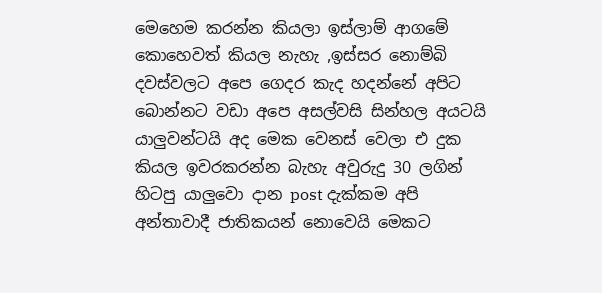මෙහෙම කරන්න කියලා ඉස්ලාම් ආගමේ කොහෙවත් කියල නැහැ ,ඉස්සර නොම්බි දවස්වලට අපෙ ගෙදර කැද හදන්නේ අපිට බොන්නට වඩා අපෙ අසල්වසි සින්හල අයටයි යාලුවන්ටයි අද මෙක වෙනස් වෙලා එ දුක කියල ඉවරකරන්න බැහැ අවුරුදු 30 ලගින් හිටපු යාලුවො දාන post දැක්කම අපි අන්තාවාදී ජාතිකයන් නොවෙයි මෙකට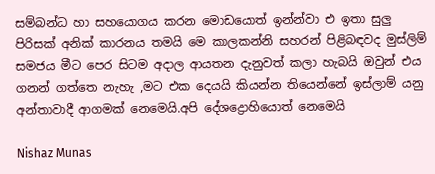සම්බන්ධ හා සහයොගය කරන මොඩයොත් ඉන්න්වා එ ඉතා සුලු පිරිසක් අනික් කාරනය තමයි මෙ කාලකන්නි සහරන් පිළිබඳවද මුස්ලිම් සමජය මීට පෙර සිටම අදාල ආයතන දැනුවත් කලා හැබයි ඔවුන් එය ගනන් ගත්තෙ නැහැ ,මට එක දෙයයි කියන්න තියෙන්නේ ඉස්ලාම් යනු අන්තාවාදී ආගමක් නෙමෙයි.අපි දේශද්‍රොහියොත් නෙමෙයි

Nishaz Munas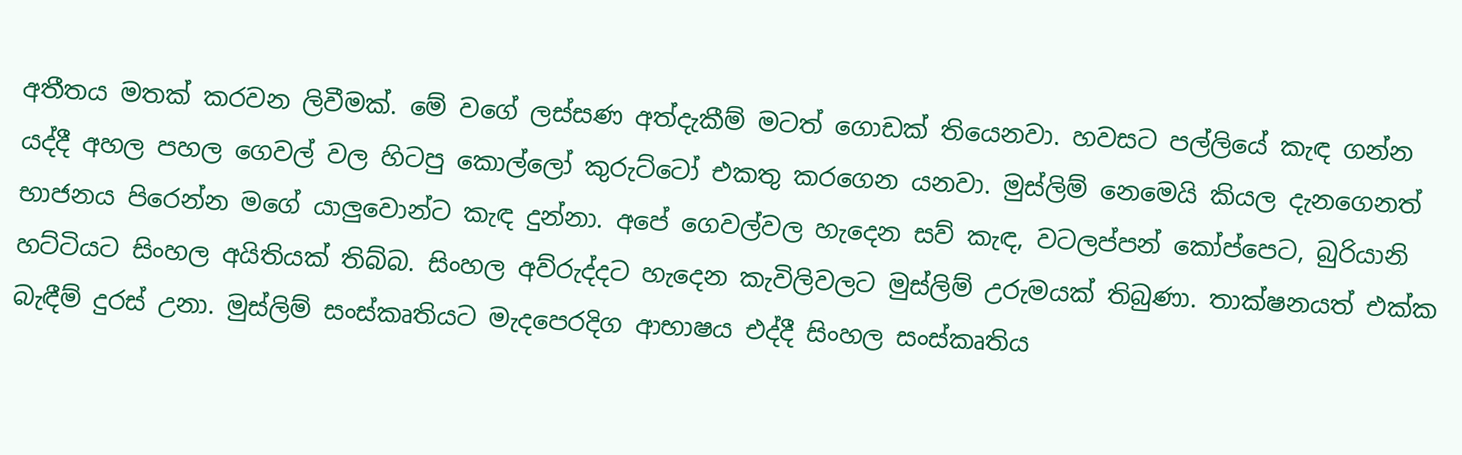අතීතය මතක් කරවන ලිවීමක්. මේ වගේ ලස්සණ අත්දැකීම් මටත් ගොඩක් තියෙනවා. හවසට පල්ලියේ කැඳ ගන්න යද්දී අහල පහල ගෙවල් වල හිටපු කොල්ලෝ කුරුට්ටෝ එකතු කරගෙන යනවා. මුස්ලිම් නෙමෙයි කියල දැනගෙනත් භාජනය පිරෙන්න මගේ යාලුවොන්ට කැඳ දුන්නා. අපේ ගෙවල්වල හැදෙන සව් කැඳ, වටලප්පන් කෝප්පෙට, බුරියානි හට්ටියට සිංහල අයිතියක් තිබ්බ. සිංහල අව්රුද්දට හැදෙන කැවිලිවලට මුස්ලිම් උරුමයක් තිබුණා. තාක්ෂනයත් එක්ක බැඳීම් දුරස් උනා. මුස්ලිම් සංස්කෘතියට මැදපෙරදිග ආභාෂය එද්දී සිංහල සංස්කෘතිය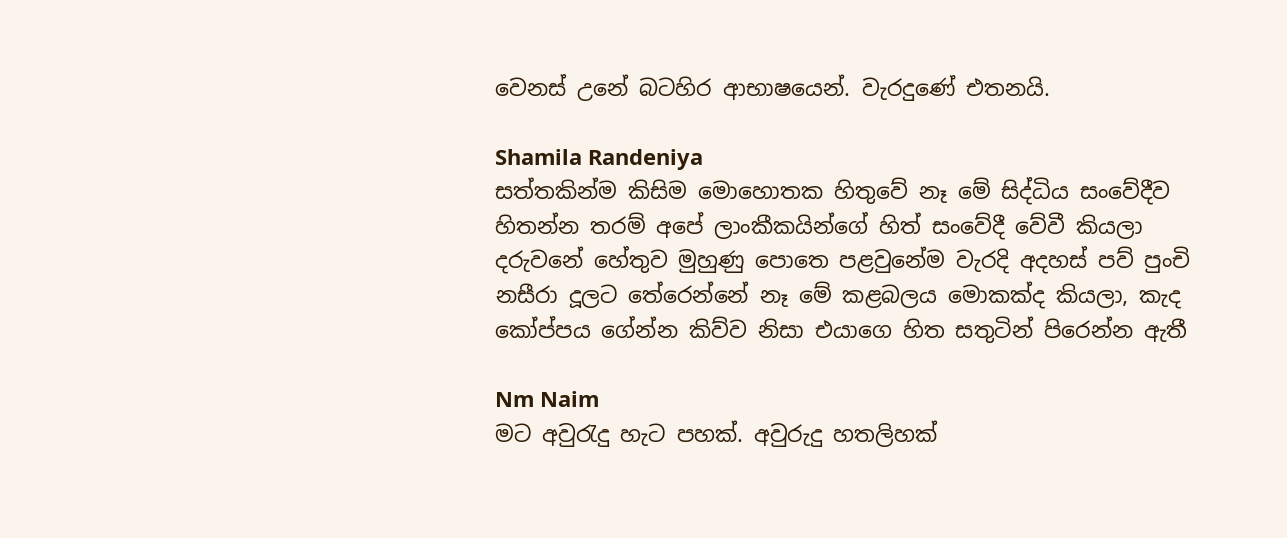වෙනස් උනේ බටහිර ආභාෂයෙන්. වැරදුණේ එතනයි.

Shamila Randeniya
සත්තකින්ම කිසිම මොහොතක හිතුවේ නෑ මේ සිද්ධිය සංවේදීව හිතන්න තරම් අපේ ලාංකීකයින්ගේ හිත් සංවේදී වේවී කියලා දරුවනේ හේතුව මුහුණු පොතෙ පළවුනේම වැරදි අදහස් පව් පුංචි නසීරා දූලට තේරෙන්නේ නෑ මේ කළබලය මොකක්ද කියලා, කැද කෝප්පය ගේන්න කිව්ව නිසා එයාගෙ හිත සතුටින් පිරෙන්න ඇතී

Nm Naim
මට අවුරැදු හැට පහක්. අවුරුදු හතලිහක්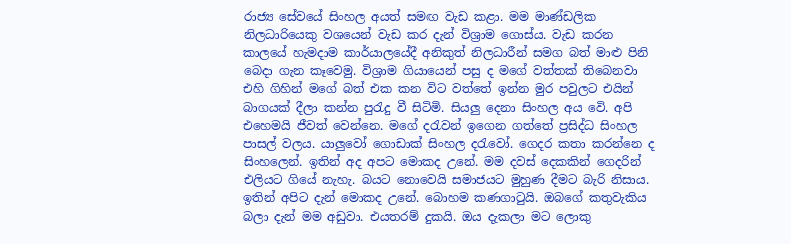රාජ්‍ය සේවයේ සිංහල අයත් සමඟ වැඩ කළා. මම මාණ්‌ඩලික නිලධාරියෙකු වශයෙන් වැඩ කර දැන් විශ්‍රාම ගොස්ය. වැඩ කරන කාලයේ හැමදාම කාර්යාලයේදී අනිකුත් නිලධාරීන් සමග බත් මාළු පිනි බෙදා ගැන කෑවෙමු. විශ්‍රාම ගියායෙන් පසු ද මගේ වත්තක් තිබෙනවා එහි ගිහින් මගේ බත් එක කන විට වත්තේ ඉන්න මුර පවුලට එයින් බාගයක් දීලා කන්න පුරැදු වී සිටිමි. සියලු දෙනා සිංහල අය වෙි. අපි එහෙමයි ජීවත් වෙන්නෙ. මගේ දරැවන් ඉගෙන ගත්තේ ප්‍රසිද්ධ සිංහල පාසල් වලය. යාලුවෝ ගොඩාක් සිංහල දරැවෝ. ගෙදර කතා කරන්නෙ ද සිංහලෙන්. ඉතින් අද අපට මොකද උනේ. මම දවස් දෙකකින් ගෙදරින් එලියට ගියේ නැහැ. බයට නොවෙයි සමාජයට මුහුණ දීමට බැරි නිසාය. ඉතින් අපිට දැන් මොකද උනේ. බොහම කණගාටුයි. ඔබගේ කතුවැකිය බලා දැන් මම අඩුවා. එයතරම් දුකයි. ඔය දැකලා මට ලොකු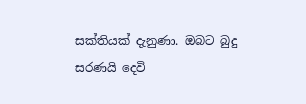සක්තියක් දැනුණා. ඔබට බුදු සරණයි දෙවි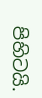පිහිටයි.